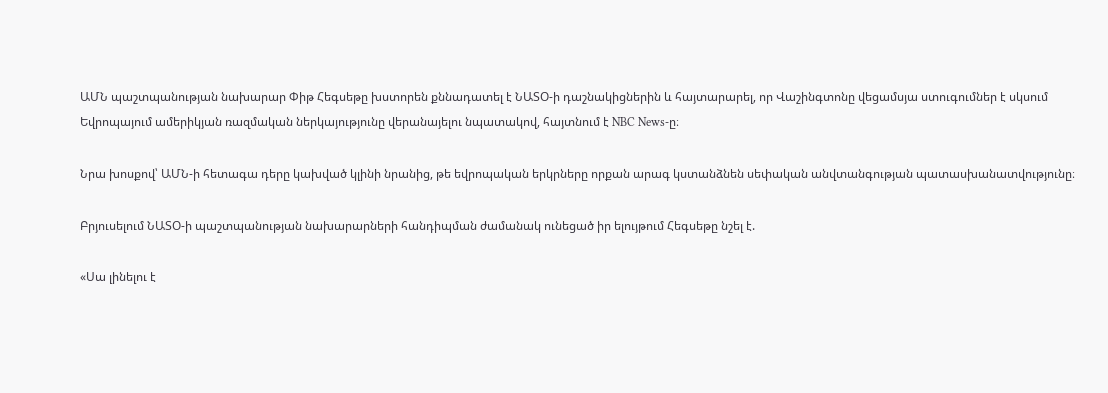ԱՄՆ պաշտպանության նախարար Փիթ Հեգսեթը խստորեն քննադատել է ՆԱՏՕ-ի դաշնակիցներին և հայտարարել, որ Վաշինգտոնը վեցամսյա ստուգումներ է սկսում Եվրոպայում ամերիկյան ռազմական ներկայությունը վերանայելու նպատակով, հայտնում է NBC News-ը։

Նրա խոսքով՝ ԱՄՆ-ի հետագա դերը կախված կլինի նրանից, թե եվրոպական երկրները որքան արագ կստանձնեն սեփական անվտանգության պատասխանատվությունը։

Բրյուսելում ՆԱՏՕ-ի պաշտպանության նախարարների հանդիպման ժամանակ ունեցած իր ելույթում Հեգսեթը նշել է.

«Սա լինելու է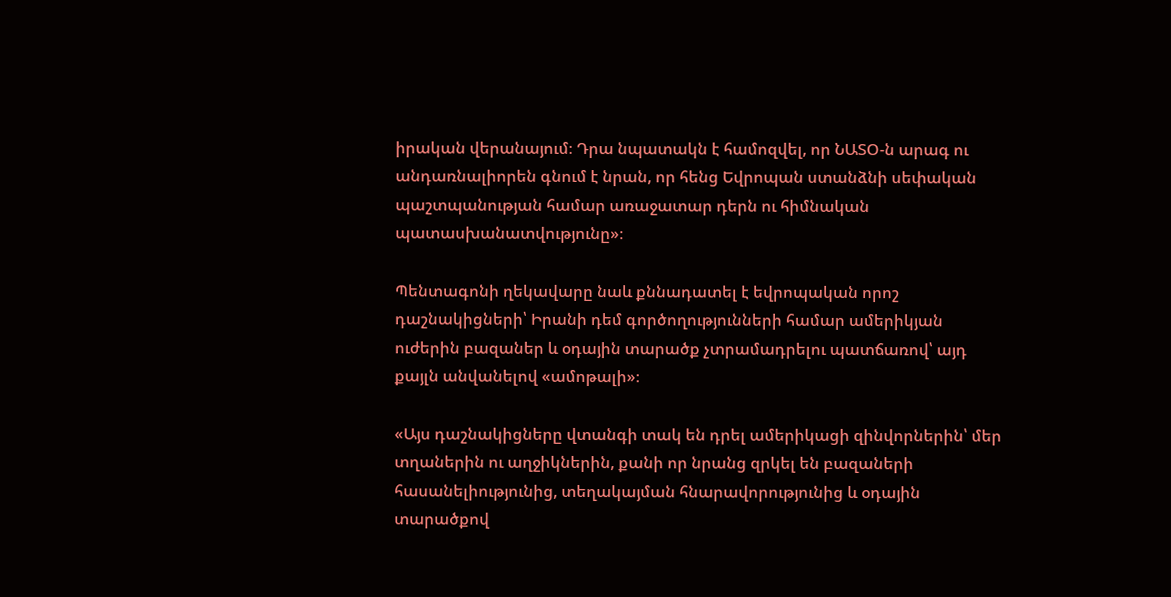իրական վերանայում։ Դրա նպատակն է համոզվել, որ ՆԱՏՕ-ն արագ ու անդառնալիորեն գնում է նրան, որ հենց Եվրոպան ստանձնի սեփական պաշտպանության համար առաջատար դերն ու հիմնական պատասխանատվությունը»։

Պենտագոնի ղեկավարը նաև քննադատել է եվրոպական որոշ դաշնակիցների՝ Իրանի դեմ գործողությունների համար ամերիկյան ուժերին բազաներ և օդային տարածք չտրամադրելու պատճառով՝ այդ քայլն անվանելով «ամոթալի»։

«Այս դաշնակիցները վտանգի տակ են դրել ամերիկացի զինվորներին՝ մեր տղաներին ու աղջիկներին, քանի որ նրանց զրկել են բազաների հասանելիությունից, տեղակայման հնարավորությունից և օդային տարածքով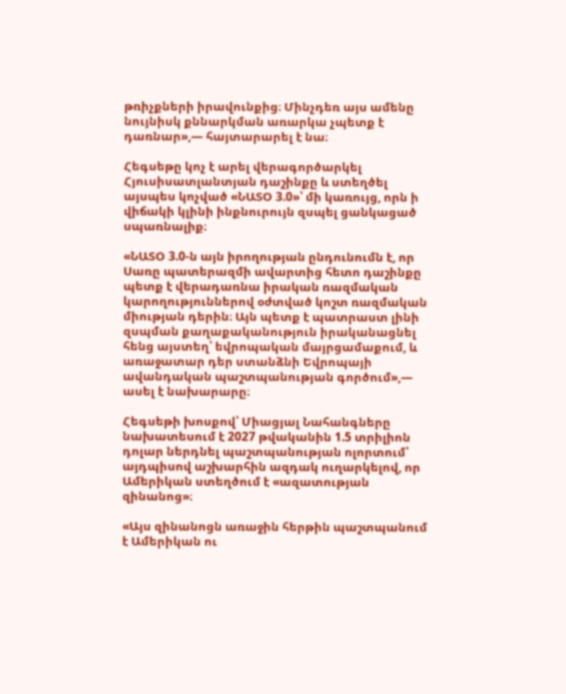թռիչքների իրավունքից։ Մինչդեռ այս ամենը նույնիսկ քննարկման առարկա չպետք է դառնար»,— հայտարարել է նա։

Հեգսեթը կոչ է արել վերագործարկել Հյուսիսատլանտյան դաշինքը և ստեղծել այսպես կոչված «ՆԱՏՕ 3.0»՝ մի կառույց, որն ի վիճակի կլինի ինքնուրույն զսպել ցանկացած սպառնալիք։

«ՆԱՏՕ 3.0-ն այն իրողության ընդունումն է, որ Սառը պատերազմի ավարտից հետո դաշինքը պետք է վերադառնա իրական ռազմական կարողություններով օժտված կոշտ ռազմական միության դերին։ Այն պետք է պատրաստ լինի զսպման քաղաքականություն իրականացնել հենց այստեղ՝ եվրոպական մայրցամաքում, և առաջատար դեր ստանձնի Եվրոպայի ավանդական պաշտպանության գործում»,— ասել է նախարարը։

Հեգսեթի խոսքով՝ Միացյալ Նահանգները նախատեսում է 2027 թվականին 1.5 տրիլիոն դոլար ներդնել պաշտպանության ոլորտում՝ այդպիսով աշխարհին ազդակ ուղարկելով, որ Ամերիկան ստեղծում է «ազատության զինանոց»։

«Այս զինանոցն առաջին հերթին պաշտպանում է Ամերիկան ու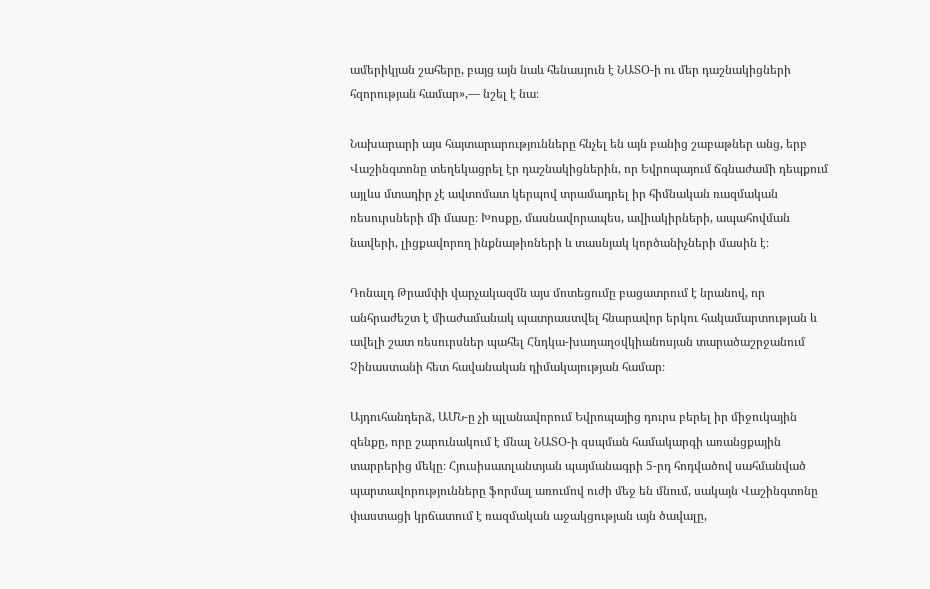ամերիկյան շահերը, բայց այն նաև հենասյուն է ՆԱՏՕ-ի ու մեր դաշնակիցների հզորության համար»,— նշել է նա։

Նախարարի այս հայտարարությունները հնչել են այն բանից շաբաթներ անց, երբ Վաշինգտոնը տեղեկացրել էր դաշնակիցներին, որ Եվրոպայում ճգնաժամի դեպքում այլևս մտադիր չէ ավտոմատ կերպով տրամադրել իր հիմնական ռազմական ռեսուրսների մի մասը։ Խոսքը, մասնավորապես, ավիակիրների, ապահովման նավերի, լիցքավորող ինքնաթիռների և տասնյակ կործանիչների մասին է։

Դոնալդ Թրամփի վարչակազմն այս մոտեցումը բացատրում է նրանով, որ անհրաժեշտ է միաժամանակ պատրաստվել հնարավոր երկու հակամարտության և ավելի շատ ռեսուրսներ պահել Հնդկա-խաղաղօվկիանոսյան տարածաշրջանում Չինաստանի հետ հավանական դիմակայության համար։

Այդուհանդերձ, ԱՄՆ-ը չի պլանավորում Եվրոպայից դուրս բերել իր միջուկային զենքը, որը շարունակում է մնալ ՆԱՏՕ-ի զսպման համակարգի առանցքային տարրերից մեկը։ Հյուսիսատլանտյան պայմանագրի 5-րդ հոդվածով սահմանված պարտավորությունները ֆորմալ առումով ուժի մեջ են մնում, սակայն Վաշինգտոնը փաստացի կրճատում է ռազմական աջակցության այն ծավալը,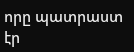որը պատրաստ էր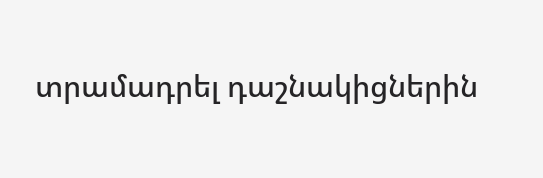տրամադրել դաշնակիցներին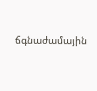ճգնաժամային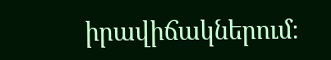իրավիճակներում։